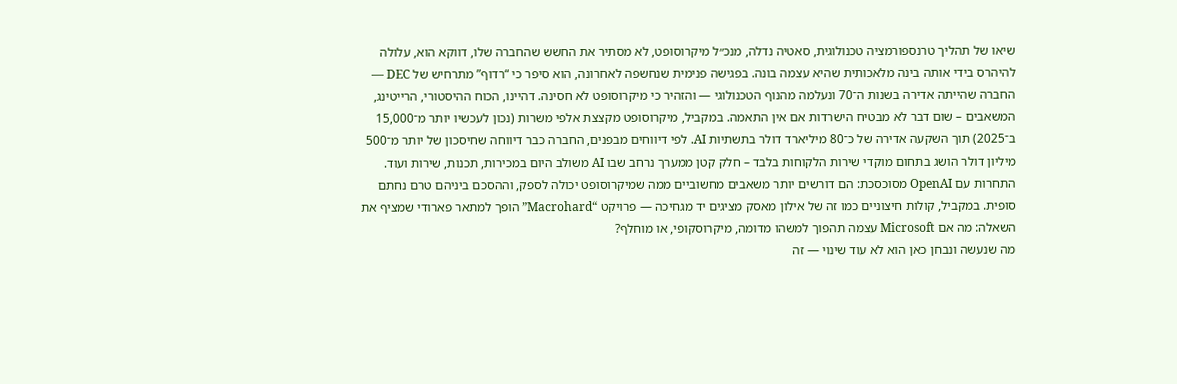שיאו של תהליך טרנספורמציה טכנולוגית, סאטיה נדלה, מנכ״ל מיקרוסופט, לא מסתיר את החשש שהחברה שלו, דווקא הוא, עלולה להיהרס בידי אותה בינה מלאכותית שהיא עצמה בונה. בפגישה פנימית שנחשפה לאחרונה, הוא סיפר כי “רדוף” מתרחיש של DEC — החברה שהייתה אדירה בשנות ה־70 ונעלמה מהנוף הטכנולוגי — והזהיר כי מיקרוסופט לא חסינה. דהיינו, הכוח ההיסטורי, הרייטינג, המשאבים – שום דבר לא מבטיח הישרדות אם אין התאמה. במקביל, מיקרוסופט מקצצת אלפי משרות (נכון לעכשיו יותר מ־15,000 ב־2025) תוך השקעה אדירה של כ־80 מיליארד דולר בתשתיות AI. לפי דיווחים מבפנים, החברה כבר דיווחה שחיסכון של יותר מ־500 מיליון דולר הושג בתחום מוקדי שירות הלקוחות בלבד – חלק קטן ממערך נרחב שבו AI משולב היום במכירות, תכנות, שירות ועוד.
התחרות עם OpenAI מסוכסכת: הם דורשים יותר משאבים מחשוביים ממה שמיקרוסופט יכולה לספק, וההסכם ביניהם טרם נחתם סופית. במקביל, קולות חיצוניים כמו זה של אילון מאסק מציגים יד מגחיכה — פרויקט “Macrohard” הופך למתאר פארודי שמציף את השאלה: מה אם Microsoft עצמה תהפוך למשהו מדומה, מיקרוסקופי, או מוחלף?
מה שנעשה ונבחן כאן הוא לא עוד שינוי — זה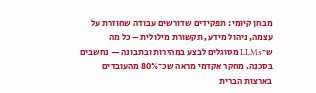מבחן קיומי: תפקידים שדורשים עבודה שחוזרת על עצמה, ניהול מידע, תקשורת מילולית – כל מה ש־LLMs מסוגלים לבצע במהירות ובתבונה — נחשבים בסכנה. מחקר אקדמי מראה שכ־80% מהעובדים בארצות הברית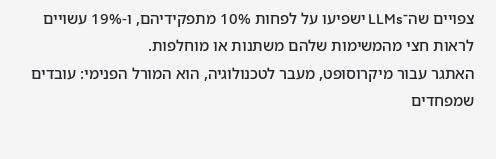צפויים שה־LLMs ישפיעו על לפחות 10% מתפקידיהם, ו-19% עשויים לראות חצי מהמשימות שלהם משתנות או מוחלפות.
האתגר עבור מיקרוסופט, מעבר לטכנולוגיה, הוא המורל הפנימי: עובדים שמפחדים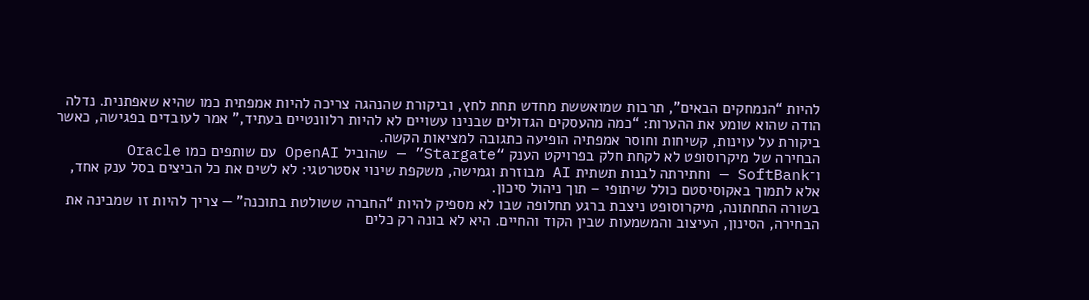להיות “הנמחקים הבאים”, תרבות שמואששת מחדש תחת לחץ, וביקורת שהנהגה צריכה להיות אמפתית כמו שהיא שאפתנית. נדלה הודה שהוא שומע את ההערות: “כמה מהעסקים הגדולים שבנינו עשויים לא להיות רלוונטיים בעתיד,” אמר לעובדים בפגישה, כאשר ביקורת על עוינות, קשיחות וחוסר אמפתיה הופיעה כתגובה למציאות הקשה.
הבחירה של מיקרוסופט לא לקחת חלק בפרויקט הענק “Stargate” — שהוביל OpenAI עם שותפים כמו Oracle ו־SoftBank — וחתירתה לבנות תשתית AI מבוזרת וגמישה, משקפת שינוי אסטרטגי: לא לשים את כל הביצים בסל ענק אחד, אלא לתמוך באקוסיסטם כולל שיתופי – תוך ניהול סיכון.
בשורה התחתונה, מיקרוסופט ניצבת ברגע תחלופה שבו לא מספיק להיות “החברה ששולטת בתוכנה” — צריך להיות זו שמבינה את הבחירה, הסינון, העיצוב והמשמעות שבין הקוד והחיים. היא לא בונה רק כלים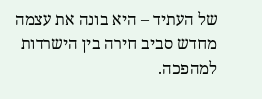של העתיד – היא בונה את עצמה מחדש סביב חירה בין הישרדות למהפכה.